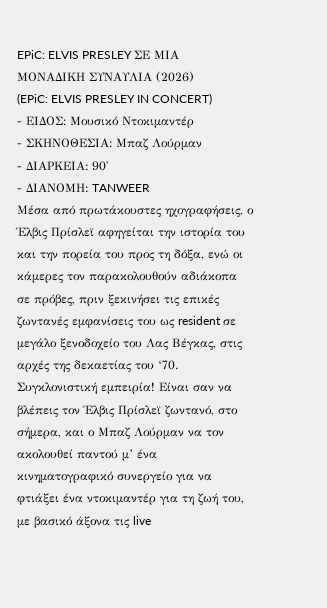EPiC: ELVIS PRESLEY ΣΕ ΜΙΑ ΜΟΝΑΔΙΚΗ ΣΥΝΑΥΛΙΑ (2026)
(EPiC: ELVIS PRESLEY IN CONCERT)
- ΕΙΔΟΣ: Μουσικό Ντοκιμαντέρ
- ΣΚΗΝΟΘΕΣΙΑ: Μπαζ Λούρμαν
- ΔΙΑΡΚΕΙΑ: 90'
- ΔΙΑΝΟΜΗ: TANWEER
Μέσα από πρωτάκουστες ηχογραφήσεις, ο Έλβις Πρίσλεϊ αφηγείται την ιστορία του και την πορεία του προς τη δόξα, ενώ οι κάμερες τον παρακολουθούν αδιάκοπα σε πρόβες, πριν ξεκινήσει τις επικές ζωντανές εμφανίσεις του ως resident σε μεγάλο ξενοδοχείο του Λας Βέγκας, στις αρχές της δεκαετίας του ‘70.
Συγκλονιστική εμπειρία! Είναι σαν να βλέπεις τον Έλβις Πρίσλεϊ ζωντανό, στο σήμερα, και ο Μπαζ Λούρμαν να τον ακολουθεί παντού μ’ ένα κινηματογραφικό συνεργείο για να φτιάξει ένα ντοκιμαντέρ για τη ζωή του, με βασικό άξονα τις live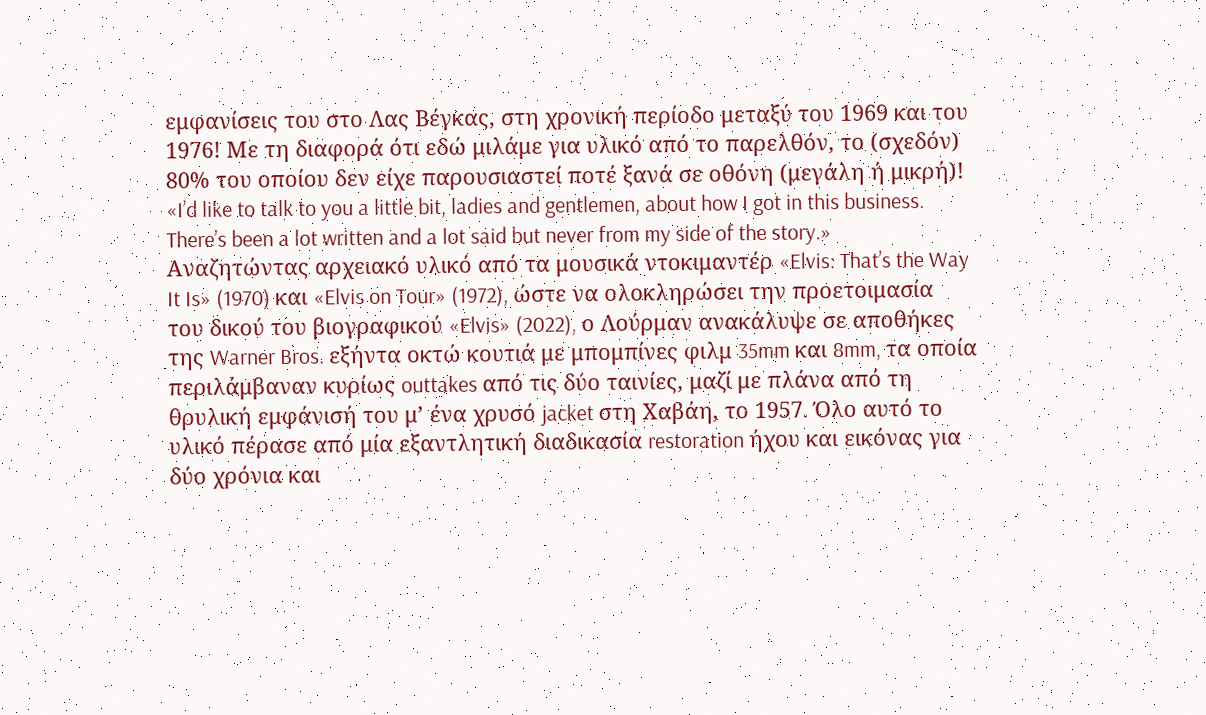εμφανίσεις του στο Λας Βέγκας, στη χρονική περίοδο μεταξύ του 1969 και του 1976! Με τη διαφορά ότι εδώ μιλάμε για υλικό από το παρελθόν, το (σχεδόν) 80% του οποίου δεν είχε παρουσιαστεί ποτέ ξανά σε οθόνη (μεγάλη ή μικρή)!
«I’d like to talk to you a little bit, ladies and gentlemen, about how I got in this business. There’s been a lot written and a lot said but never from my side of the story.»
Αναζητώντας αρχειακό υλικό από τα μουσικά ντοκιμαντέρ «Elvis: That’s the Way It Is» (1970) και «Elvis on Tour» (1972), ώστε να ολοκληρώσει την προετοιμασία του δικού του βιογραφικού «Elvis» (2022), ο Λούρμαν ανακάλυψε σε αποθήκες της Warner Bros. εξήντα οκτώ κουτιά με μπομπίνες φιλμ 35mm και 8mm, τα οποία περιλάμβαναν κυρίως outtakes από τις δύο ταινίες, μαζί με πλάνα από τη θρυλική εμφάνισή του μ’ ένα χρυσό jacket στη Χαβάη, το 1957. Όλο αυτό το υλικό πέρασε από μία εξαντλητική διαδικασία restoration ήχου και εικόνας για δύο χρόνια και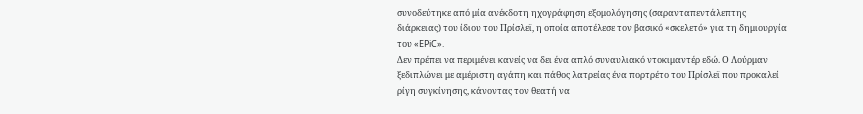συνοδεύτηκε από μία ανέκδοτη ηχογράφηση εξομολόγησης (σαρανταπεντάλεπτης διάρκειας) του ίδιου του Πρίσλεϊ, η οποία αποτέλεσε τον βασικό «σκελετό» για τη δημιουργία του «EPiC».
Δεν πρέπει να περιμένει κανείς να δει ένα απλό συναυλιακό ντοκιμαντέρ εδώ. Ο Λούρμαν ξεδιπλώνει με αμέριστη αγάπη και πάθος λατρείας ένα πορτρέτο του Πρίσλεϊ που προκαλεί ρίγη συγκίνησης, κάνοντας τον θεατή να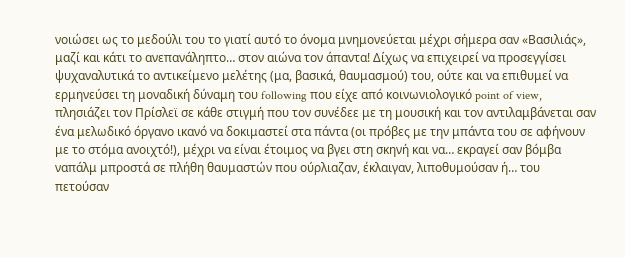νοιώσει ως το μεδούλι του το γιατί αυτό το όνομα μνημονεύεται μέχρι σήμερα σαν «Βασιλιάς», μαζί και κάτι το ανεπανάληπτο… στον αιώνα τον άπαντα! Δίχως να επιχειρεί να προσεγγίσει ψυχαναλυτικά το αντικείμενο μελέτης (μα, βασικά, θαυμασμού) του, ούτε και να επιθυμεί να ερμηνεύσει τη μοναδική δύναμη του following που είχε από κοινωνιολογικό point of view, πλησιάζει τον Πρίσλεϊ σε κάθε στιγμή που τον συνέδεε με τη μουσική και τον αντιλαμβάνεται σαν ένα μελωδικό όργανο ικανό να δοκιμαστεί στα πάντα (οι πρόβες με την μπάντα του σε αφήνουν με το στόμα ανοιχτό!), μέχρι να είναι έτοιμος να βγει στη σκηνή και να… εκραγεί σαν βόμβα ναπάλμ μπροστά σε πλήθη θαυμαστών που ούρλιαζαν, έκλαιγαν, λιποθυμούσαν ή… του πετούσαν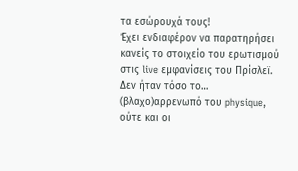τα εσώρουχά τους!
Έχει ενδιαφέρον να παρατηρήσει κανείς το στοιχείο του ερωτισμού στις live εμφανίσεις του Πρίσλεϊ. Δεν ήταν τόσο το… (βλαχο)αρρενωπό του physique, ούτε και οι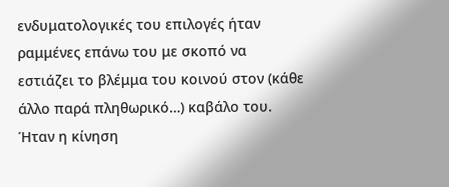ενδυματολογικές του επιλογές ήταν ραμμένες επάνω του με σκοπό να εστιάζει το βλέμμα του κοινού στον (κάθε άλλο παρά πληθωρικό…) καβάλο του. Ήταν η κίνηση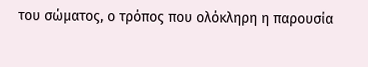του σώματος, ο τρόπος που ολόκληρη η παρουσία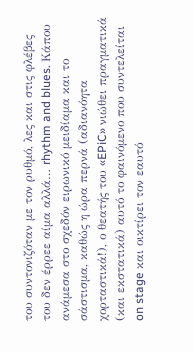του συντονιζόταν με τον ρυθμό, λες και στις φλέβες του δεν έρρεε αίμα αλλά… rhythm and blues. Κάπου ανάμεσα στο σχεδόν ειρωνικό μειδίαμα και το σάστισμα, καθώς η ώρα περνά (αδιανόητα χορταστικά!), ο θεατής του «EPiC» νιώθει πραγματικά (και εκστατικά) αυτό το φαινόμενο που συντελείται on stage και οικτίρει τον εαυτό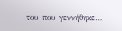του που γεννήθηκε…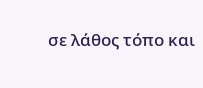σε λάθος τόπο και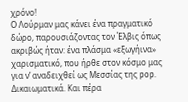χρόνο!
Ο Λούρμαν μας κάνει ένα πραγματικό δώρο, παρουσιάζοντας τον Έλβις όπως ακριβώς ήταν: ένα πλάσμα «εξωγήινα» χαρισματικό, που ήρθε στον κόσμο μας για ν’ αναδειχθεί ως Μεσσίας της pop. Δικαιωματικά. Και πέρα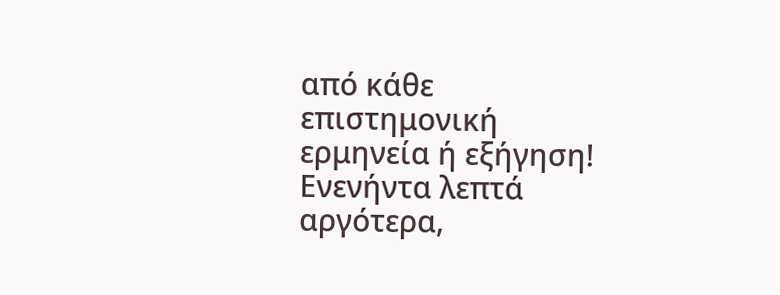από κάθε επιστημονική ερμηνεία ή εξήγηση! Ενενήντα λεπτά αργότερα,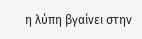η λύπη βγαίνει στην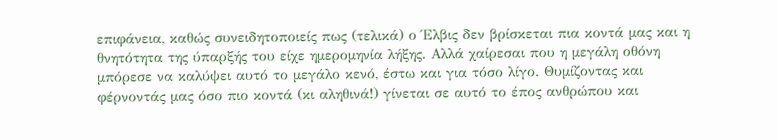επιφάνεια, καθώς συνειδητοποιείς πως (τελικά) ο Έλβις δεν βρίσκεται πια κοντά μας και η θνητότητα της ύπαρξής του είχε ημερομηνία λήξης. Αλλά χαίρεσαι που η μεγάλη οθόνη μπόρεσε να καλύψει αυτό το μεγάλο κενό, έστω και για τόσο λίγο. Θυμίζοντας και φέρνοντάς μας όσο πιο κοντά (κι αληθινά!) γίνεται σε αυτό το έπος ανθρώπου και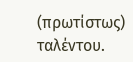(πρωτίστως) ταλέντου.